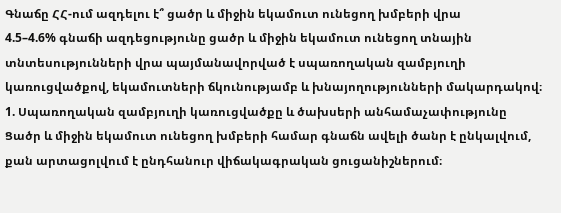Գնաճը ՀՀ-ում ազդելու է՞ ցածր և միջին եկամուտ ունեցող խմբերի վրա
4.5–4.6% գնաճի ազդեցությունը ցածր և միջին եկամուտ ունեցող տնային տնտեսությունների վրա պայմանավորված է սպառողական զամբյուղի կառուցվածքով, եկամուտների ճկունությամբ և խնայողությունների մակարդակով։
1. Սպառողական զամբյուղի կառուցվածքը և ծախսերի անհամաչափությունը
Ցածր և միջին եկամուտ ունեցող խմբերի համար գնաճն ավելի ծանր է ընկալվում, քան արտացոլվում է ընդհանուր վիճակագրական ցուցանիշներում։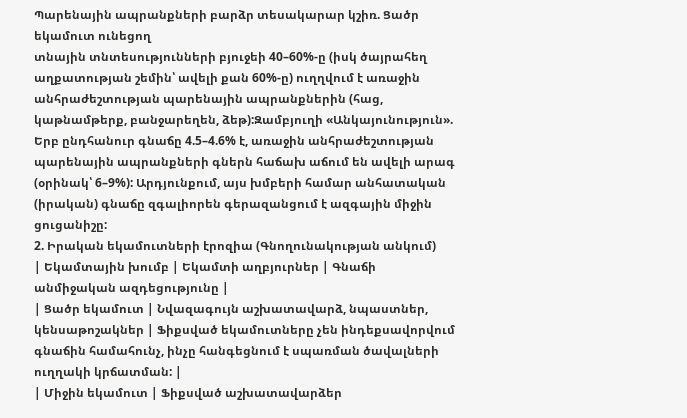Պարենային ապրանքների բարձր տեսակարար կշիռ. Ցածր եկամուտ ունեցող
տնային տնտեսությունների բյուջեի 40–60%-ը (իսկ ծայրահեղ աղքատության շեմին՝ ավելի քան 60%-ը) ուղղվում է առաջին անհրաժեշտության պարենային ապրանքներին (հաց, կաթնամթերք, բանջարեղեն, ձեթ):Զամբյուղի «Անկայունություն». Երբ ընդհանուր գնաճը 4.5–4.6% է, առաջին անհրաժեշտության պարենային ապրանքների գներն հաճախ աճում են ավելի արագ (օրինակ՝ 6–9%): Արդյունքում, այս խմբերի համար անհատական (իրական) գնաճը զգալիորեն գերազանցում է ազգային միջին ցուցանիշը:
2. Իրական եկամուտների էրոզիա (Գնողունակության անկում)
| Եկամտային խումբ | Եկամտի աղբյուրներ | Գնաճի անմիջական ազդեցությունը |
| Ցածր եկամուտ | Նվազագույն աշխատավարձ, նպաստներ, կենսաթոշակներ | Ֆիքսված եկամուտները չեն ինդեքսավորվում գնաճին համահունչ, ինչը հանգեցնում է սպառման ծավալների ուղղակի կրճատման: |
| Միջին եկամուտ | Ֆիքսված աշխատավարձեր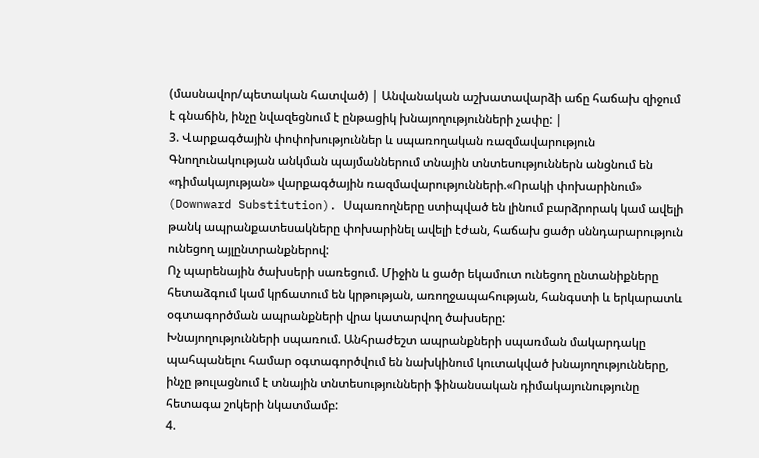(մասնավոր/պետական հատված) | Անվանական աշխատավարձի աճը հաճախ զիջում է գնաճին, ինչը նվազեցնում է ընթացիկ խնայողությունների չափը: |
3. Վարքագծային փոփոխություններ և սպառողական ռազմավարություն
Գնողունակության անկման պայմաններում տնային տնտեսություններն անցնում են «դիմակայության» վարքագծային ռազմավարությունների.«Որակի փոխարինում» (Downward Substitution). Սպառողները ստիպված են լինում բարձրորակ կամ ավելի թանկ ապրանքատեսակները փոխարինել ավելի էժան, հաճախ ցածր սննդարարություն ունեցող այլընտրանքներով:
Ոչ պարենային ծախսերի սառեցում. Միջին և ցածր եկամուտ ունեցող ընտանիքները հետաձգում կամ կրճատում են կրթության, առողջապահության, հանգստի և երկարատև օգտագործման ապրանքների վրա կատարվող ծախսերը:
Խնայողությունների սպառում. Անհրաժեշտ ապրանքների սպառման մակարդակը պահպանելու համար օգտագործվում են նախկինում կուտակված խնայողությունները, ինչը թուլացնում է տնային տնտեսությունների ֆինանսական դիմակայունությունը հետագա շոկերի նկատմամբ:
4.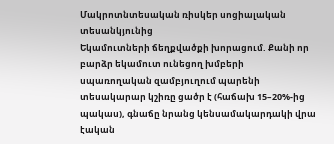Մակրոտնտեսական ռիսկեր սոցիալական տեսանկյունից
Եկամուտների ճեղքվածքի խորացում. Քանի որ բարձր եկամուտ ունեցող խմբերի
սպառողական զամբյուղում պարենի տեսակարար կշիռը ցածր է (հաճախ 15–20%-ից պակաս), գնաճը նրանց կենսամակարդակի վրա էական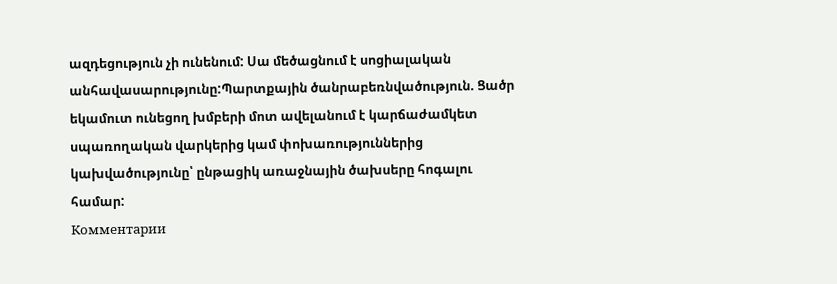ազդեցություն չի ունենում: Սա մեծացնում է սոցիալական անհավասարությունը:Պարտքային ծանրաբեռնվածություն. Ցածր եկամուտ ունեցող խմբերի մոտ ավելանում է կարճաժամկետ սպառողական վարկերից կամ փոխառություններից կախվածությունը՝ ընթացիկ առաջնային ծախսերը հոգալու համար:
Комментарии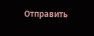Отправить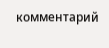комментарий